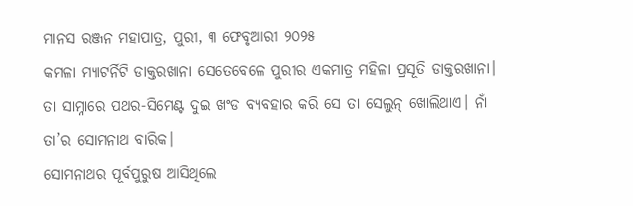ମାନସ ରଞ୍ଜନ ମହାପାତ୍ର, ପୁରୀ, ୩ ଫେବୃଆରୀ ୨୦୨୫
କମଳା ମ୍ୟାଟର୍ନିଟି ଡାକ୍ତରଖାନା ସେତେବେଳେ ପୁରୀର ଏକମାତ୍ର ମହିଳା ପ୍ରସୂତି ଡାକ୍ତରଖାନା। ତା ସାମ୍ନାରେ ପଥର-ସିମେଣ୍ଟ ଦୁଇ ଖଂଡ ବ୍ୟବହାର କରି ସେ ତା ସେଲୁନ୍ ଖୋଲିଥାଏ। ନାଁ ତା’ର ସୋମନାଥ ବାରିକ।
ସୋମନାଥର ପୂର୍ବପୁରୁଷ ଆସିଥିଲେ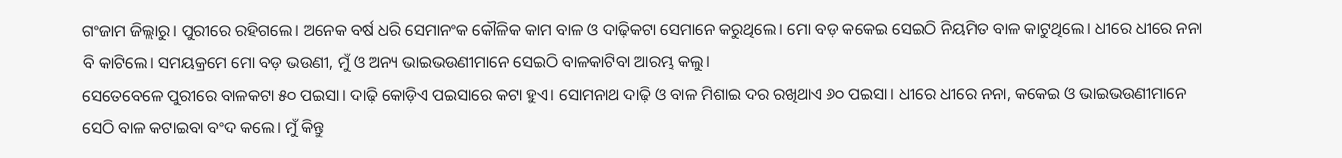ଗଂଜାମ ଜିଲ୍ଲାରୁ। ପୁରୀରେ ରହିଗଲେ। ଅନେକ ବର୍ଷ ଧରି ସେମାନଂକ କୌଳିକ କାମ ବାଳ ଓ ଦାଢ଼ିକଟା ସେମାନେ କରୁଥିଲେ। ମୋ ବଡ଼ କକେଇ ସେଇଠି ନିୟମିତ ବାଳ କାଟୁଥିଲେ। ଧୀରେ ଧୀରେ ନନା ବି କାଟିଲେ। ସମୟକ୍ରମେ ମୋ ବଡ଼ ଭଉଣୀ, ମୁଁ ଓ ଅନ୍ୟ ଭାଇଭଉଣୀମାନେ ସେଇଠି ବାଳକାଟିବା ଆରମ୍ଭ କଲୁ।
ସେତେବେଳେ ପୁରୀରେ ବାଳକଟା ୫୦ ପଇସା। ଦାଢ଼ି କୋଡ଼ିଏ ପଇସାରେ କଟା ହୁଏ। ସୋମନାଥ ଦାଢ଼ି ଓ ବାଳ ମିଶାଇ ଦର ରଖିଥାଏ ୬୦ ପଇସା। ଧୀରେ ଧୀରେ ନନା, କକେଇ ଓ ଭାଇଭଉଣୀମାନେ ସେଠି ବାଳ କଟାଇବା ବଂଦ କଲେ। ମୁଁ କିନ୍ତୁ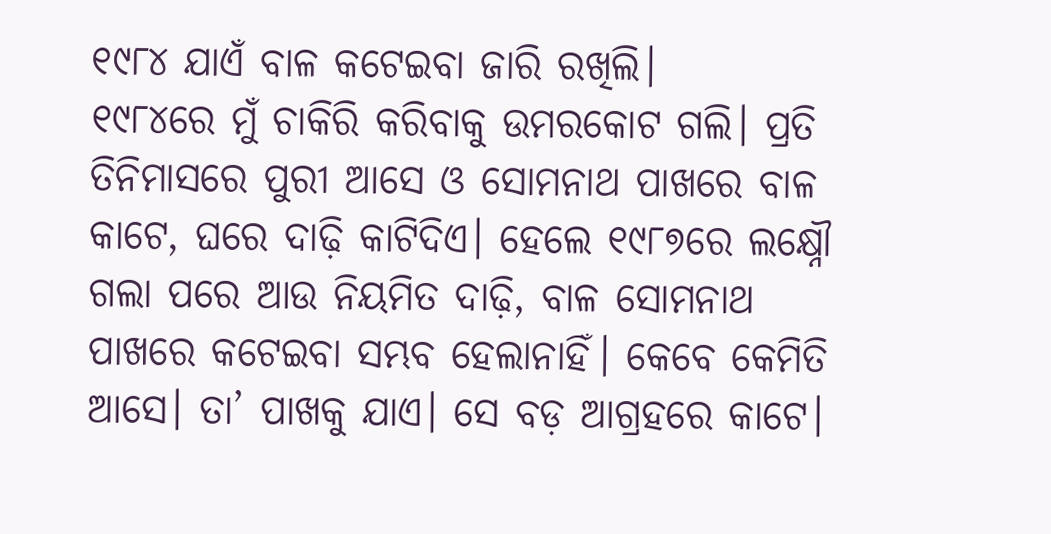୧୯୮୪ ଯାଏଁ ବାଳ କଟେଇବା ଜାରି ରଖିଲି।
୧୯୮୪ରେ ମୁଁ ଚାକିରି କରିବାକୁ ଉମରକୋଟ ଗଲି। ପ୍ରତି ତିନିମାସରେ ପୁରୀ ଆସେ ଓ ସୋମନାଥ ପାଖରେ ବାଳ କାଟେ, ଘରେ ଦାଢ଼ି କାଟିଦିଏ। ହେଲେ ୧୯୮୭ରେ ଲକ୍ଷ୍ନୌ ଗଲା ପରେ ଆଉ ନିୟମିତ ଦାଢ଼ି, ବାଳ ସୋମନାଥ ପାଖରେ କଟେଇବା ସମ୍ଭବ ହେଲାନାହିଁ। କେବେ କେମିତି ଆସେ। ତା’ ପାଖକୁ ଯାଏ। ସେ ବଡ଼ ଆଗ୍ରହରେ କାଟେ।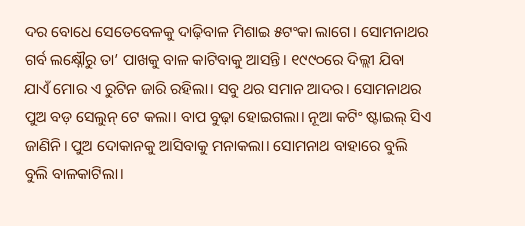ଦର ବୋଧେ ସେତେବେଳକୁ ଦାଢ଼ିବାଳ ମିଶାଇ ୫ଟଂକା ଲାଗେ। ସୋମନାଥର ଗର୍ବ ଲକ୍ଷ୍ନୌରୁ ତା’ ପାଖକୁ ବାଳ କାଟିବାକୁ ଆସନ୍ତି। ୧୯୯୦ରେ ଦିଲ୍ଲୀ ଯିବା ଯାଏଁ ମୋର ଏ ରୁଟିନ ଜାରି ରହିଲା। ସବୁ ଥର ସମାନ ଆଦର। ସୋମନାଥର ପୁଅ ବଡ଼ ସେଲୁନ୍ ଟେ କଲା। ବାପ ବୁଢ଼ା ହୋଇଗଲା। ନୂଆ କଟିଂ ଷ୍ଟାଇଲ୍ ସିଏ ଜାଣିନି। ପୁଅ ଦୋକାନକୁ ଆସିବାକୁ ମନାକଲା। ସୋମନାଥ ବାହାରେ ବୁଲି ବୁଲି ବାଳକାଟିଲା।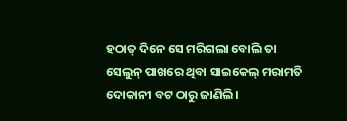ହଠାତ୍ ଦିନେ ସେ ମରିଗଲା ବୋଲି ତା ସେଲୁନ୍ ପାଖରେ ଥିବା ସାଇକେଲ୍ ମରାମତି ଦୋକାନୀ ବଟ ଠାରୁ ଜାଣିଲି।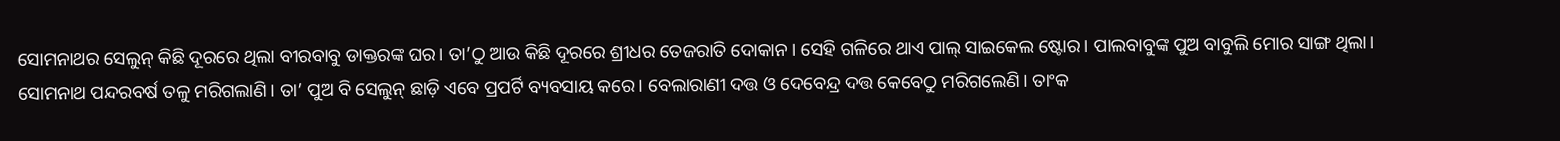ସୋମନାଥର ସେଲୁନ୍ କିଛି ଦୂରରେ ଥିଲା ବୀରବାବୁ ଡାକ୍ତରଙ୍କ ଘର। ତା’ଠୁ ଆଉ କିଛି ଦୂରରେ ଶ୍ରୀଧର ତେଜରାତି ଦୋକାନ। ସେହି ଗଳିରେ ଥାଏ ପାଲ୍ ସାଇକେଲ ଷ୍ଟୋର। ପାଲବାବୁଙ୍କ ପୁଅ ବାବୁଲି ମୋର ସାଙ୍ଗ ଥିଲା।
ସୋମନାଥ ପନ୍ଦରବର୍ଷ ତଳୁ ମରିଗଲାଣି। ତା’ ପୁଅ ବି ସେଲୁନ୍ ଛାଡ଼ି ଏବେ ପ୍ରପର୍ଟି ବ୍ୟବସାୟ କରେ। ବେଲାରାଣୀ ଦତ୍ତ ଓ ଦେବେନ୍ଦ୍ର ଦତ୍ତ କେବେଠୁ ମରିଗଲେଣି। ତାଂକ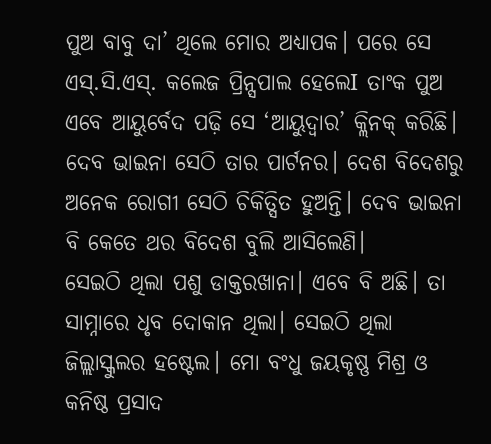ପୁଅ ବାବୁ ଦା’ ଥିଲେ ମୋର ଅଧ୍ୟାପକ। ପରେ ସେ ଏସ୍.ସି.ଏସ୍. କଲେଜ ପ୍ରିନ୍ସପାଲ ହେଲେI ତାଂକ ପୁଅ ଏବେ ଆୟୁର୍ବେଦ ପଢ଼ି ସେ ‘ଆୟୁଦ୍ୱାର’ କ୍ଲିନକ୍ କରିଛି। ଦେବ ଭାଇନା ସେଠି ତାର ପାର୍ଟନର। ଦେଶ ବିଦେଶରୁ ଅନେକ ରୋଗୀ ସେଠି ଚିକିତ୍ସିତ ହୁଅନ୍ତି। ଦେବ ଭାଇନା ବି କେତେ ଥର ବିଦେଶ ବୁଲି ଆସିଲେଣି।
ସେଇଠି ଥିଲା ପଶୁ ଡାକ୍ତରଖାନା। ଏବେ ବି ଅଛି। ତା ସାମ୍ନାରେ ଧୃବ ଦୋକାନ ଥିଲା। ସେଇଠି ଥିଲା ଜିଲ୍ଲାସ୍କୁଲର ହଷ୍ଟେଲ। ମୋ ବଂଧୁ ଜୟକୃଷ୍ଣ ମିଶ୍ର ଓ କନିଷ୍ଠ ପ୍ରସାଦ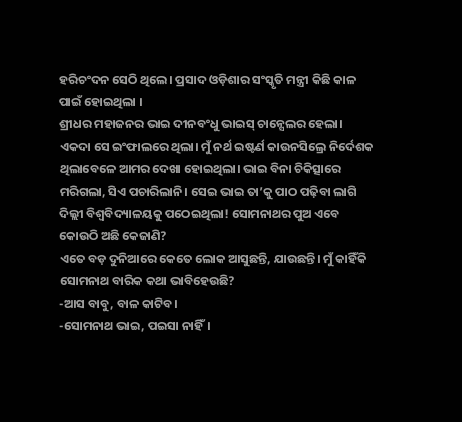ହରିଚଂଦନ ସେଠି ଥିଲେ। ପ୍ରସାଦ ଓଡ଼ିଶାର ସଂସ୍କୃତି ମନ୍ତ୍ରୀ କିଛି କାଳ ପାଇଁ ହୋଇଥିଲା ।
ଶ୍ରୀଧର ମହାଜନର ଭାଇ ଦୀନବଂଧୁ ଭାଇସ୍ ଚାନ୍ସେଲର ହେଲା। ଏକଦା ସେ ଇଂଫାଲରେ ଥିଲା। ମୁଁ ନର୍ଥ ଇଷ୍ଟର୍ଣ କାଉନସିଲ୍ରେ ନିର୍ଦେଶକ ଥିଲାବେଳେ ଆମର ଦେଖା ହୋଇଥିଲା। ଭାଇ ବିନା ଚିକିତ୍ସାରେ ମରିଗଲା, ସିଏ ପଚାରିଲାନି। ସେଇ ଭାଇ ତା’କୁ ପାଠ ପଢ଼ିବା ଲାଗି ଦିଲ୍ଲୀ ବିଶ୍ବବିଦ୍ୟାଳୟକୁ ପଠେଇଥିଲା! ସୋମନାଥର ପୁଅ ଏବେ କୋଉଠି ଅଛି କେଜାଣି?
ଏତେ ବଡ଼ ଦୁନିଆରେ କେତେ ଲୋକ ଆସୁଛନ୍ତି, ଯାଉଛନ୍ତି। ମୁଁ କାହିଁକି ସୋମନାଥ ବାରିକ କଥା ଭାବିହେଉଛି?
-ଆସ ବାବୁ, ବାଳ କାଟିବ।
-ସୋମନାଥ ଭାଇ, ପଇସା ନାହିଁ।